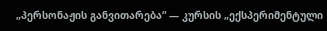„პერსონაჟის განვითარება“ — კურსის „ექსპერიმენტული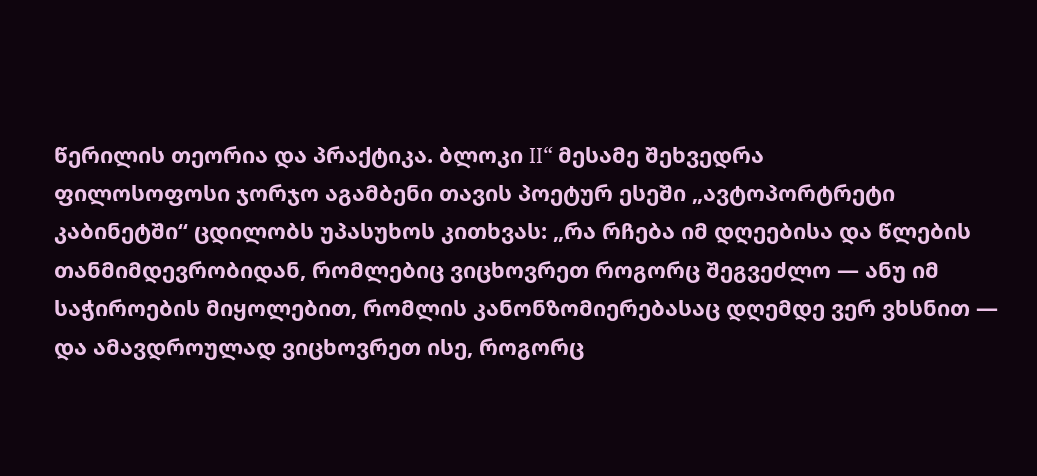წერილის თეორია და პრაქტიკა. ბლოკი II“ მესამე შეხვედრა
ფილოსოფოსი ჯორჯო აგამბენი თავის პოეტურ ესეში „ავტოპორტრეტი კაბინეტში“ ცდილობს უპასუხოს კითხვას: „რა რჩება იმ დღეებისა და წლების თანმიმდევრობიდან, რომლებიც ვიცხოვრეთ როგორც შეგვეძლო — ანუ იმ საჭიროების მიყოლებით, რომლის კანონზომიერებასაც დღემდე ვერ ვხსნით — და ამავდროულად ვიცხოვრეთ ისე, როგორც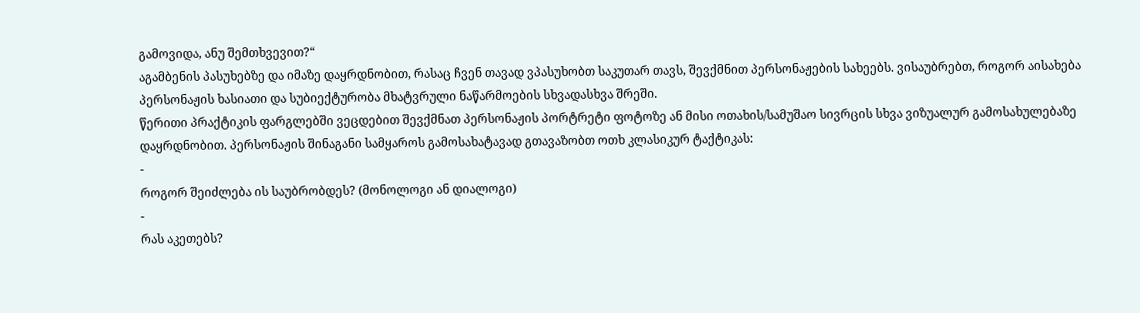გამოვიდა, ანუ შემთხვევით?“
აგამბენის პასუხებზე და იმაზე დაყრდნობით, რასაც ჩვენ თავად ვპასუხობთ საკუთარ თავს, შევქმნით პერსონაჟების სახეებს. ვისაუბრებთ, როგორ აისახება პერსონაჟის ხასიათი და სუბიექტურობა მხატვრული ნაწარმოების სხვადასხვა შრეში.
წერითი პრაქტიკის ფარგლებში ვეცდებით შევქმნათ პერსონაჟის პორტრეტი ფოტოზე ან მისი ოთახის/სამუშაო სივრცის სხვა ვიზუალურ გამოსახულებაზე დაყრდნობით. პერსონაჟის შინაგანი სამყაროს გამოსახატავად გთავაზობთ ოთხ კლასიკურ ტაქტიკას:
-
როგორ შეიძლება ის საუბრობდეს? (მონოლოგი ან დიალოგი)
-
რას აკეთებს?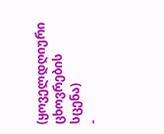(ყოველდღიური ცხოვრების სცენა)
-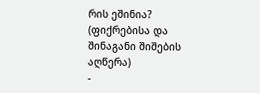რის ეშინია? (ფიქრებისა და შინაგანი შიშების აღწერა)
-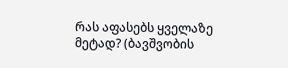რას აფასებს ყველაზე მეტად? (ბავშვობის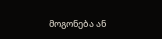მოგონება ან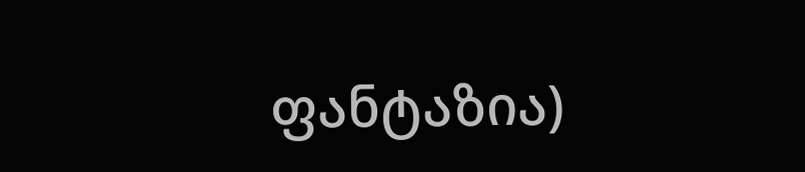ფანტაზია)